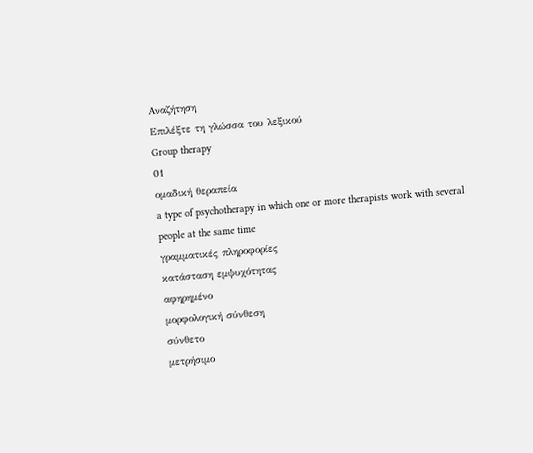Αναζήτηση
Επιλέξτε τη γλώσσα του λεξικού
Group therapy
01
ομαδική θεραπεία
a type of psychotherapy in which one or more therapists work with several people at the same time
γραμματικές πληροφορίες
κατάσταση εμψυχότητας
αφηρημένο
μορφολογική σύνθεση
σύνθετο
μετρήσιμο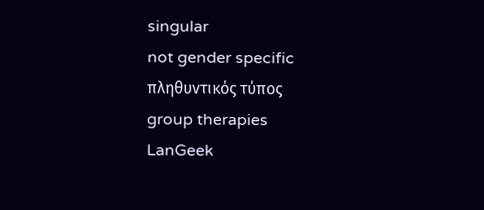singular
not gender specific
πληθυντικός τύπος
group therapies
LanGeek